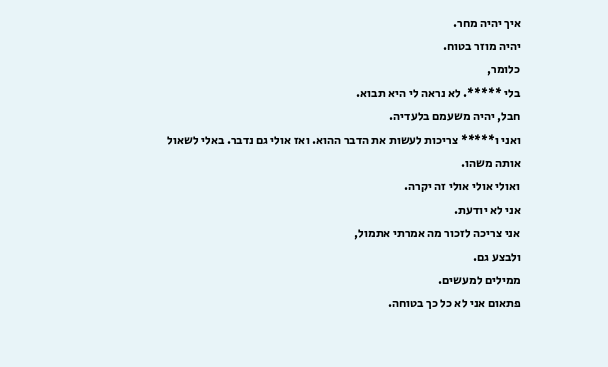איך יהיה מחר.
יהיה מוזר בטוח.
כלומר,
בלי *****. לא נראה לי היא תבוא.
חבל, יהיה משעמם בלעדיה.
ואני ו***** צריכות לעשות את הדבר ההוא. ואז אולי גם נדבר. באלי לשאול אותה משהו.
ואולי אולי אולי זה יקרה.
אני לא יודעת.
אני צריכה לזכור מה אמרתי אתמול,
ולבצע גם.
ממילים למעשים.
פתאום אני לא כל כך בטוחה.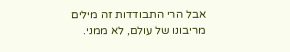אבל הרי התבודדות זה מילים מריבונו של עולם, לא ממני.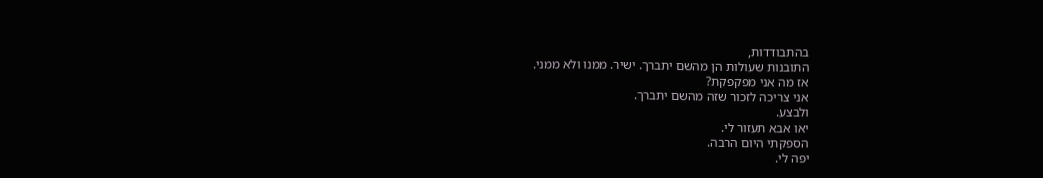בהתבודדות,
התובנות שעולות הן מהשם יתברך. ישיר. ממנו ולא ממני.
אז מה אני מפקפקת?
אני צריכה לזכור שזה מהשם יתברך.
ולבצע.
יאו אבא תעזור לי.
הספקתי היום הרבה.
יפה לי.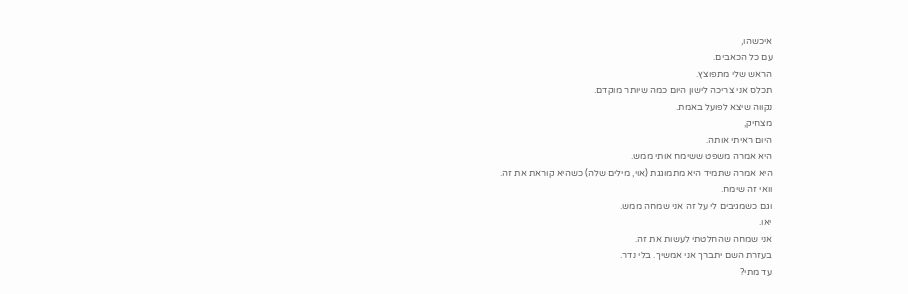איכשהו,
עם כל הכאבים.
הראש שלי מתפוצץ.
תכלס אני צריכה לישון היום כמה שיותר מוקדם.
נקווה שיצא לפועל באמת.
מצחיק,
היום ראיתי אותה.
היא אמרה משפט ששימח אותי ממש.
היא אמרה שתמיד היא מתמוגגת (אוי, מילים שלה) כשהיא קוראת את זה.
וואי זה שימח.
וגם כשמגיבים לי על זה אני שמחה ממש.
יאו.
אני שמחה שהחלטתי לעשות את זה.
בעזרת השם יתברך אני אמשיך. בלי נדר.
עד מתי?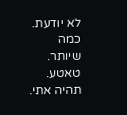לא יודעת.
כמה שיותר.
טאטע.
תהיה אתי.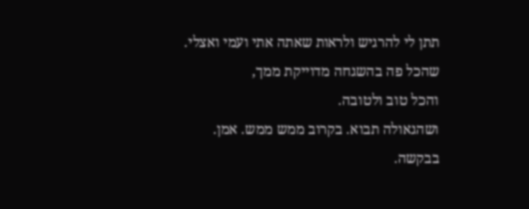תתן לי להרגיש ולראות שאתה אתי ועמי ואצלי.
שהכל פה בהשגחה מדוייקת ממך,
והכל טוב ולטובה.
ושהגאולה תבוא. בקרוב ממש ממש. אמן.
בבקשה.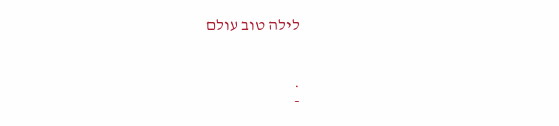לילה טוב עולם


.
-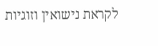לקראת נישואין וזוגיות